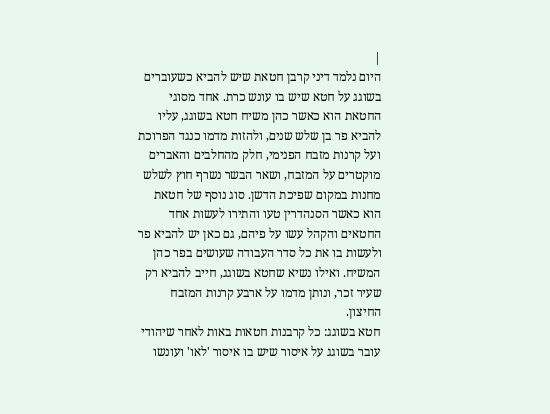|
היום נלמד דיני קרבן חטאת שיש להביא כשעוברים בשוגג על חטא שיש בו עונש כרת. אחד מסוגי החטאת הוא כאשר כהן משיח חטא בשוגג, עליו להביא פר בן שלש שנים, ולהזות מדמו כנגד הפרוכת ועל קרנות מזבח הפנימי, חלק מהחלבים והאברים מוקטרים על המזבח, ושאר הבשר נשרף חוץ לשלש מחנות במקום שפיכת הדשן. סוג נוסף של חטאת הוא כאשר הסנהדרין טעו והתירו לעשות אחד החטאים והקהל עשו על פיהם, גם כאן יש להביא פר ולעשות בו את כל סדר העבודה שעושים בפר כהן המשיח. ואילו נשיא שחטא בשוגג, חייב להביא רק שעיר זכר, ונותן מדמו על ארבע קרנות המזבח החיצון.
חטא בשוגג: כל קרבנות חטאות באות לאחר שיהודי עובר בשוגג על איסור שיש בו איסור 'לאו' ועונשו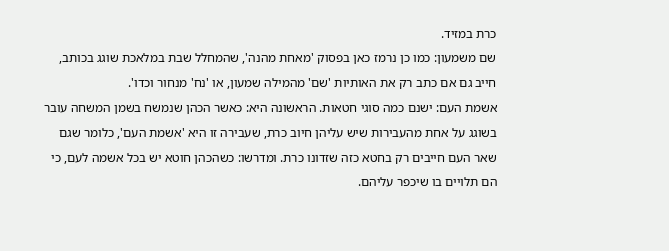כרת במזיד.
שם משמעון: כמו כן נרמז כאן בפסוק 'מאחת מהנה', שהמחלל שבת במלאכת שוגג בכותב, חייב גם אם כתב רק את האותיות 'שם' מהמילה שמעון, או 'נח' מנחור וכדו'.
אשמת העם: ישנם כמה סוגי חטאות. הראשונה היא: כאשר הכהן שנמשח בשמן המשחה עובר בשוגג על אחת מהעבירות שיש עליהן חיוב כרת, שעבירה זו היא 'אשמת העם', כלומר שגם שאר העם חייבים רק בחטא כזה שזדונו כרת. ומדרשו: כשהכהן חוטא יש בכל אשמה לעם, כי הם תלויים בו שיכפר עליהם.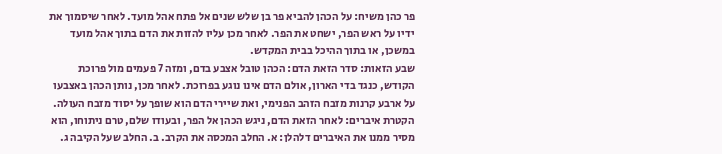פר כהן משיח: על הכהן להביא פר בן שלש שנים אל פתח אהל מועד. לאחר שיסמוך את ידיו על ראש הפר, ישחט את הפר. לאחר מכן עליו להזות את הדם בתוך אהל מועד במשכן, או בתוך ההיכל בבית המקדש.
שבע הזאות: סדר הזאת הדם: הכהן טובל אצבע בדם, ומזה 7 פעמים מול פרוכת הקודש, כנגד בדי הארון, אולם הדם אינו נוגע בפרוכת. לאחר מכן, נותן הכהן באצבעו על ארבע קרנות מזבח הזהב הפנימי, ואת שיירי הדם הוא שופך על יסוד מזבח העולה.
הקטרת איברים: לאחר הזאת הדם, ניגש הכהן אל הפר, ובעודו שלם, טרם ניתוחו, הוא מסיר ממנו את האיברים דלהלן: א. החלב המכסה את הקרב. ב. החלב שעל הקיבה ג.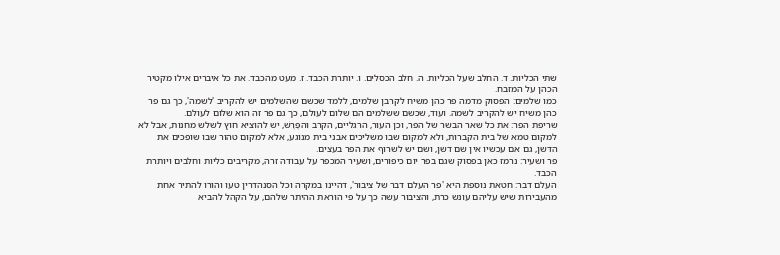שתי הכליות. ד. החלב שעל הכליות. ה. חלב הכסלים. ו. יותרת הכבד. ז. מעט מהכבד. את כל איברים אילו מקטיר הכהן על המזבח.
כמו שלמים: הפסוק מדמה פר כהן משיח לקרבן שלמים, ללמד שכשם שהשלמים יש להקריב 'לשמה', כך גם פר כהן משיח יש להקריב לשמה. ועוד, שכשם ששלמים הם שלום לעולם, כך גם פר זה הוא שלום לעולם.
שריפת הפר: את כל שאר הבשר של הפר, וכן העור, הרגליים, הקרב והפֶּרֶשׁ, יש להוציא חוץ לשלש מחנות, אבל לא למקום טמא של בית הקברות, ולא למקום שבו משליכים אבני בית מנוגע, אלא למקום טהור שבו שופכים את הדשן, גם אם עכשיו אין שם דשן, ושם יש לשרוף את הפר בעצים.
פר ושעיר: נרמז כאן בפסוק שגם בפר יום כיפורים, ושעיר המכפר על עבודה זרה, מקריבים כליות וחלבים ויותרת הכבד.
העלם דבר: חטאת נוספת היא 'פר העלם דבר של ציבור', דהיינו במקרה וכל הסנהדרין טעו והורו להתיר אחת מהעבירות שיש עליהם עונש כרת, והציבור עשה כך על פי הוראת ההיתר שלהם, על הקהל להביא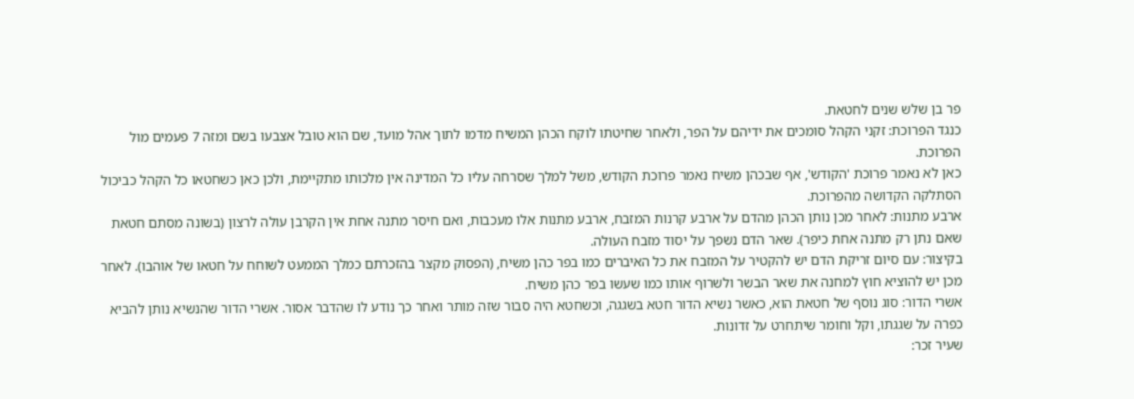פר בן שלש שנים לחטאת.
כנגד הפרוכת: זקני הקהל סומכים את ידיהם על הפר, ולאחר שחיטתו לוקח הכהן המשיח מדמו לתוך אהל מועד, שם הוא טובל אצבעו בשם ומזה 7 פעמים מול הפרוכת.
כאן לא נאמר פרוכת 'הקודש', אף שבכהן משיח נאמר פרוכת הקודש, משל למלך שסרחה עליו כל המדינה אין מלכותו מתקיימת, ולכן כאן כשחטאו כל הקהל כביכול הסתלקה הקדושה מהפרוכת.
ארבע מתנות: לאחר מכן נותן הכהן מהדם על ארבע קרנות המזבח, ארבע מתנות אלו מעכבות, ואם חיסר מתנה אחת אין הקרבן עולה לרצון (בשונה מסתם חטאת שאם נתן רק מתנה אחת כיפר). שאר הדם נשפך על יסוד מזבח העולה.
בקיצור: עם סיום זריקת הדם יש להקטיר על המזבח את כל האיברים כמו בפר כהן משיח, (הפסוק מקצר בהזכרתם כמלך הממעט לשוחח על חטאו של אוהבו). לאחר מכן יש להוציא חוץ למחנה את שאר הבשר ולשרוף אותו כמו שעשו בפר כהן משיח.
אשרי הדור: סוג נוסף של חטאת הוא, כאשר נשיא הדור חטא בשגגה, וכשחטא היה סבור שזה מותר ואחר כך נודע לו שהדבר אסור. אשרי הדור שהנשיא נותן להביא כפרה על שגגתו, וקל וחומר שיתחרט על זדונות.
שעיר זכר: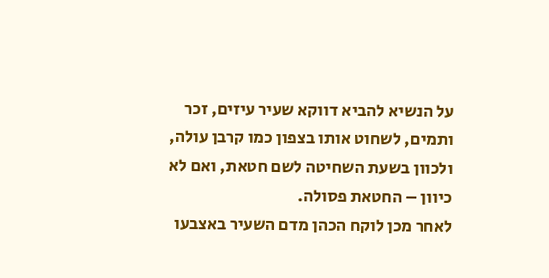על הנשיא להביא דווקא שעיר עיזים, זכר ותמים, לשחוט אותו בצפון כמו קרבן עולה, ולכוון בשעת השחיטה לשם חטאת, ואם לא כיוון – החטאת פסולה.
לאחר מכן לוקח הכהן מדם השעיר באצבעו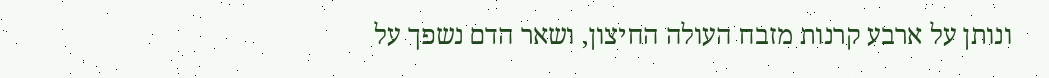ונותן על ארבע קרנות מזבח העולה החיצון, ושאר הדם נשפך על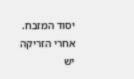יסוד המזבח.
אחרי הזריקה יש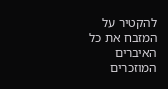להקטיר על המזבח את כל האיברים המוזכרים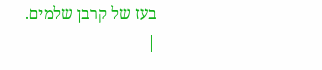בעז של קרבן שלמים.
|